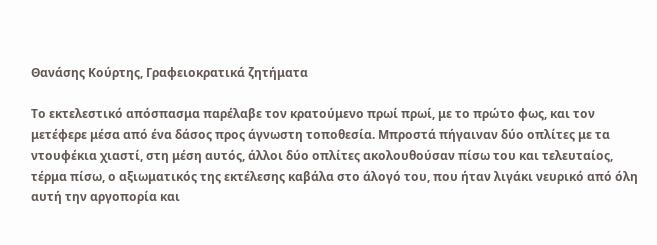Θανάσης Κούρτης, Γραφειοκρατικά ζητήματα

Το εκτελεστικό απόσπασμα παρέλαβε τον κρατούμενο πρωί πρωί, με το πρώτο φως, και τον μετέφερε μέσα από ένα δάσος προς άγνωστη τοποθεσία. Μπροστά πήγαιναν δύο οπλίτες με τα ντουφέκια χιαστί, στη μέση αυτός, άλλοι δύο οπλίτες ακολουθούσαν πίσω του και τελευταίος, τέρμα πίσω, ο αξιωματικός της εκτέλεσης καβάλα στο άλογό του, που ήταν λιγάκι νευρικό από όλη αυτή την αργοπορία και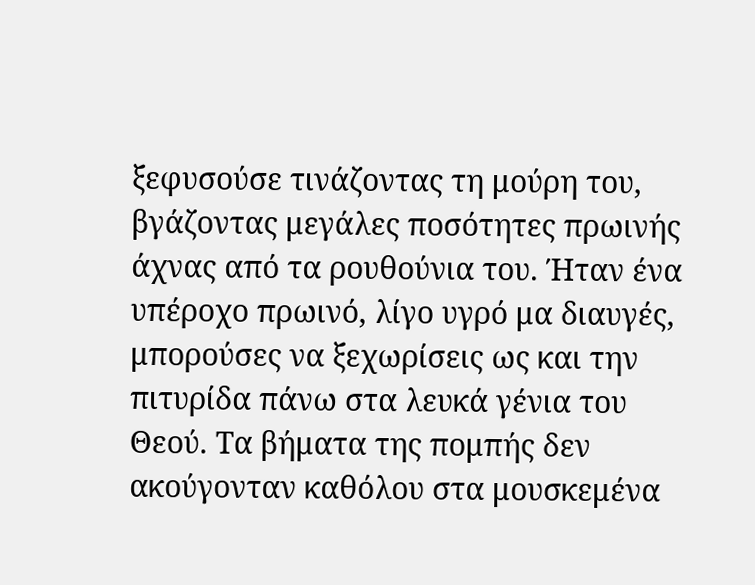ξεφυσούσε τινάζοντας τη μούρη του, βγάζοντας μεγάλες ποσότητες πρωινής άχνας από τα ρουθούνια του. Ήταν ένα υπέροχο πρωινό, λίγο υγρό μα διαυγές, μπορούσες να ξεχωρίσεις ως και την πιτυρίδα πάνω στα λευκά γένια του Θεού. Τα βήματα της πομπής δεν ακούγονταν καθόλου στα μουσκεμένα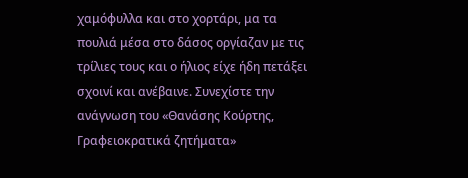χαμόφυλλα και στο χορτάρι, μα τα πουλιά μέσα στο δάσος οργίαζαν με τις τρίλιες τους και ο ήλιος είχε ήδη πετάξει σχοινί και ανέβαινε. Συνεχίστε την ανάγνωση του «Θανάσης Κούρτης, Γραφειοκρατικά ζητήματα»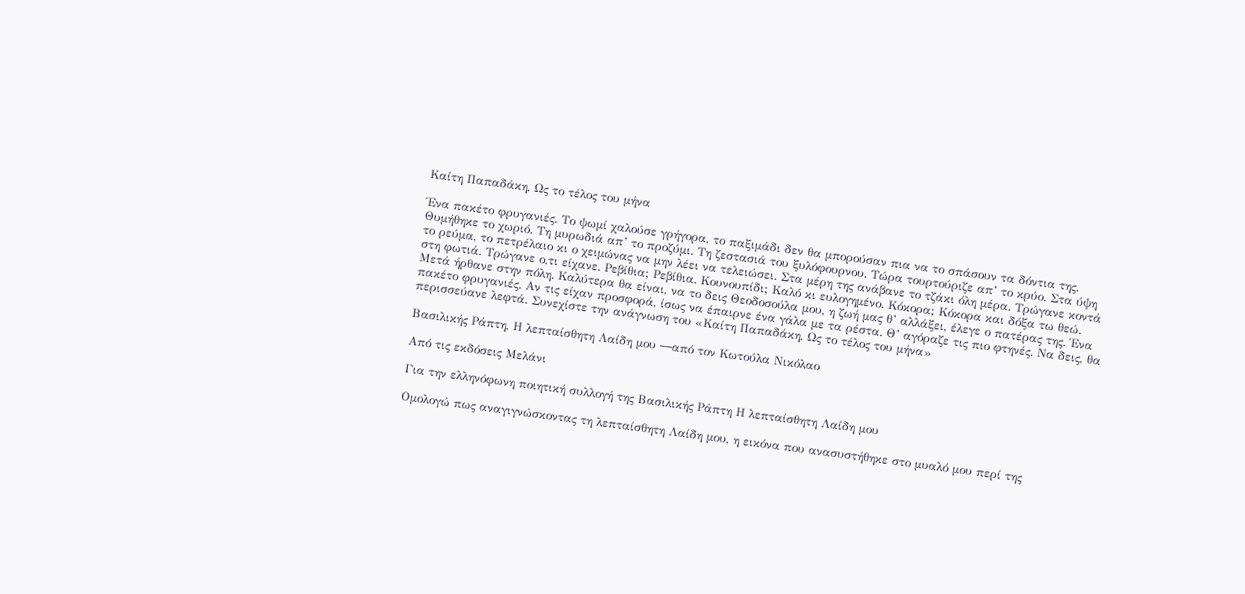Καίτη Παπαδάκη, Ως το τέλος του μήνα

Ένα πακέτο φρυγανιές. Το ψωμί χαλούσε γρήγορα, το παξιμάδι δεν θα μπορούσαν πια να το σπάσουν τα δόντια της. Θυμήθηκε το χωριό. Τη μυρωδιά απ’ το προζύμι. Τη ζεστασιά του ξυλόφουρνου. Τώρα τουρτούριζε απ’ το κρύο. Στα ύψη το ρεύμα, το πετρέλαιο κι ο χειμώνας να μην λέει να τελειώσει. Στα μέρη της ανάβανε το τζάκι όλη μέρα. Τρώγανε κοντά στη φωτιά. Τρώγανε ο,τι είχανε. Ρεβίθια; Ρεβίθια. Κουνουπίδι; Καλό κι ευλογημένο. Κόκορα; Κόκορα και δόξα τω θεώ. Μετά ήρθανε στην πόλη. Καλύτερα θα είναι, να το δεις Θεοδοσούλα μου, η ζωή μας θ’ αλλάξει, έλεγε ο πατέρας της. Ένα πακέτο φρυγανιές. Αν τις είχαν προσφορά, ίσως να έπαιρνε ένα γάλα με τα ρέστα. Θ’ αγόραζε τις πιο φτηνές. Να δεις, θα περισσεύανε λεφτά. Συνεχίστε την ανάγνωση του «Καίτη Παπαδάκη, Ως το τέλος του μήνα»

Βασιλικής Ράπτη, Η λεπταίσθητη Λαίδη μου ―από τον Κωτούλα Νικόλαο

Από τις εκδόσεις Μελάνι

Για την ελληνόφωνη ποιητική συλλογή της Βασιλικής Ράπτη Η λεπταίσθητη Λαίδη μου

Ομολογώ πως αναγιγνώσκοντας τη λεπταίσθητη Λαίδη μου, η εικόνα που ανασυστήθηκε στο μυαλό μου περί της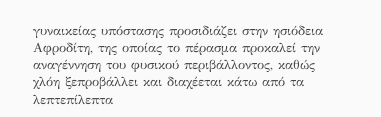γυναικείας υπόστασης προσιδιάζει στην ησιόδεια Αφροδίτη, της οποίας το πέρασμα προκαλεί την αναγέννηση του φυσικού περιβάλλοντος, καθώς χλόη ξεπροβάλλει και διαχέεται κάτω από τα λεπτεπίλεπτα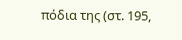πόδια της (στ. 195,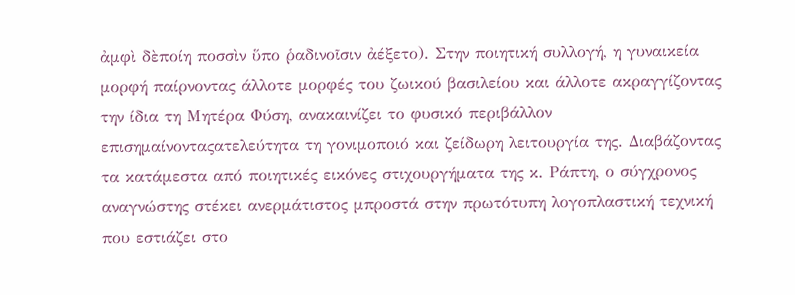ἀμφὶ δὲποίη ποσσὶν ὕπο ῥαδινοῖσιν ἀέξετο). Στην ποιητική συλλογή, η γυναικεία μορφή παίρνοντας άλλοτε μορφές του ζωικού βασιλείου και άλλοτε ακραγγίζοντας την ίδια τη Μητέρα Φύση, ανακαινίζει το φυσικό περιβάλλον επισημαίνονταςατελεύτητα τη γονιμοποιό και ζείδωρη λειτουργία της. Διαβάζοντας τα κατάμεστα από ποιητικές εικόνες στιχουργήματα της κ. Ράπτη, ο σύγχρονος αναγνώστης στέκει ανερμάτιστος μπροστά στην πρωτότυπη λογοπλαστική τεχνική που εστιάζει στο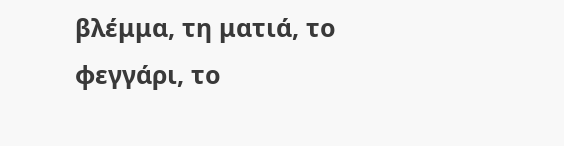βλέμμα, τη ματιά, το φεγγάρι, το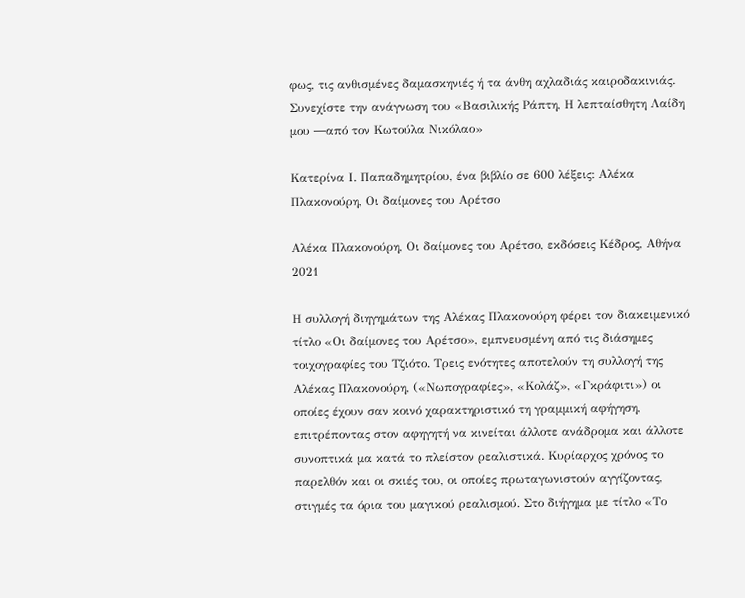φως, τις ανθισμένες δαμασκηνιές ή τα άνθη αχλαδιάς καιροδακινιάς. Συνεχίστε την ανάγνωση του «Βασιλικής Ράπτη, Η λεπταίσθητη Λαίδη μου ―από τον Κωτούλα Νικόλαο»

Κατερίνα Ι. Παπαδημητρίου, ένα βιβλίο σε 600 λέξεις: Αλέκα Πλακονούρη, Οι δαίμονες του Αρέτσο

Αλέκα Πλακονούρη, Οι δαίμονες του Αρέτσο, εκδόσεις Κέδρος, Αθήνα 2021

Η συλλογή διηγημάτων της Αλέκας Πλακονούρη φέρει τον διακειμενικό τίτλο «Οι δαίμονες του Αρέτσο», εμπνευσμένη από τις διάσημες τοιχογραφίες του Τζιότο. Τρεις ενότητες αποτελούν τη συλλογή της Αλέκας Πλακονούρη, («Νωπογραφίες», «Κολάζ», «Γκράφιτι») οι οποίες έχουν σαν κοινό χαρακτηριστικό τη γραμμική αφήγηση, επιτρέποντας στον αφηγητή να κινείται άλλοτε ανάδρομα και άλλοτε συνοπτικά μα κατά το πλείστον ρεαλιστικά. Κυρίαρχος χρόνος το παρελθόν και οι σκιές του, οι οποίες πρωταγωνιστούν αγγίζοντας, στιγμές τα όρια του μαγικού ρεαλισμού. Στο διήγημα με τίτλο «Το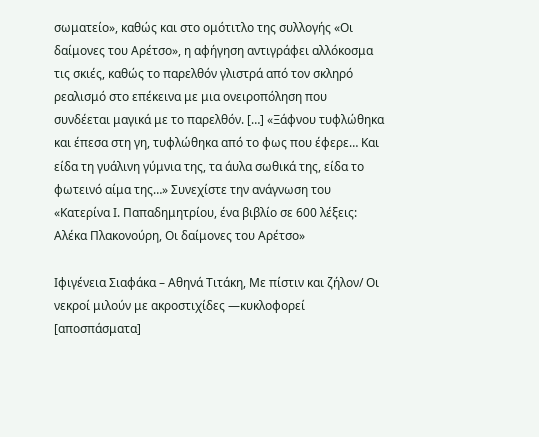σωματείο», καθώς και στο ομότιτλο της συλλογής «Οι δαίμονες του Αρέτσο», η αφήγηση αντιγράφει αλλόκοσμα τις σκιές, καθώς το παρελθόν γλιστρά από τον σκληρό ρεαλισμό στο επέκεινα με μια ονειροπόληση που συνδέεται μαγικά με το παρελθόν. […] «Ξάφνου τυφλώθηκα και έπεσα στη γη, τυφλώθηκα από το φως που έφερε… Και είδα τη γυάλινη γύμνια της, τα άυλα σωθικά της, είδα το φωτεινό αίμα της…» Συνεχίστε την ανάγνωση του «Κατερίνα Ι. Παπαδημητρίου, ένα βιβλίο σε 600 λέξεις: Αλέκα Πλακονούρη, Οι δαίμονες του Αρέτσο»

Ιφιγένεια Σιαφάκα – Αθηνά Τιτάκη, Με πίστιν και ζήλον/ Οι νεκροί μιλούν με ακροστιχίδες ―κυκλοφορεί [αποσπάσματα]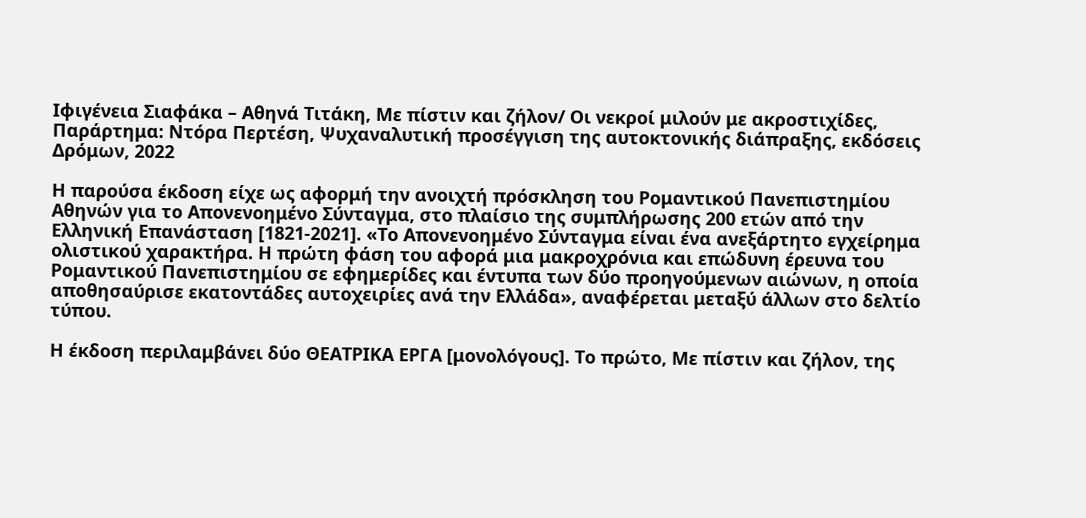Ιφιγένεια Σιαφάκα – Αθηνά Τιτάκη, Με πίστιν και ζήλον/ Οι νεκροί μιλούν με ακροστιχίδες, Παράρτημα: Nτόρα Περτέση, Ψυχαναλυτική προσέγγιση της αυτοκτονικής διάπραξης, εκδόσεις Δρόμων, 2022

Η παρούσα έκδοση είχε ως αφορμή την ανοιχτή πρόσκληση του Ρομαντικού Πανεπιστημίου Αθηνών για το Απονενοημένο Σύνταγμα, στο πλαίσιο της συμπλήρωσης 200 ετών από την Ελληνική Επανάσταση [1821-2021]. «Το Απονενοημένο Σύνταγμα είναι ένα ανεξάρτητο εγχείρημα ολιστικού χαρακτήρα. Η πρώτη φάση του αφορά μια μακροχρόνια και επώδυνη έρευνα του Ρομαντικού Πανεπιστημίου σε εφημερίδες και έντυπα των δύο προηγούμενων αιώνων, η οποία αποθησαύρισε εκατοντάδες αυτοχειρίες ανά την Ελλάδα», αναφέρεται μεταξύ άλλων στο δελτίο τύπου.

Η έκδοση περιλαμβάνει δύο ΘΕΑΤΡΙΚΑ ΕΡΓΑ [μονολόγους]. Το πρώτο, Mε πίστιν και ζήλον, της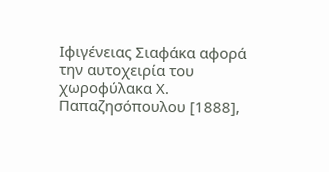Ιφιγένειας Σιαφάκα αφορά την αυτοχειρία του χωροφύλακα Χ. Παπαζησόπουλου [1888],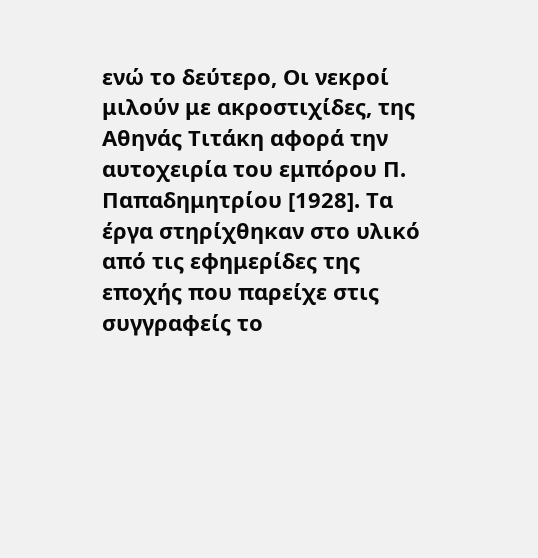ενώ το δεύτερο, Οι νεκροί μιλούν με ακροστιχίδες, της Αθηνάς Τιτάκη αφορά την αυτοχειρία του εμπόρου Π. Παπαδημητρίου [1928]. Τα έργα στηρίχθηκαν στο υλικό από τις εφημερίδες της εποχής που παρείχε στις συγγραφείς το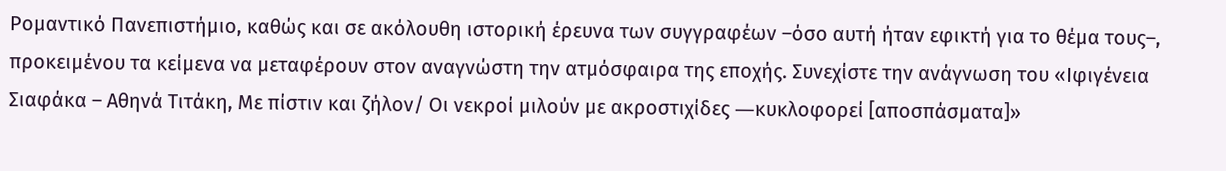Ρομαντικό Πανεπιστήμιο, καθώς και σε ακόλουθη ιστορική έρευνα των συγγραφέων –όσο αυτή ήταν εφικτή για το θέμα τους–, προκειμένου τα κείμενα να μεταφέρουν στον αναγνώστη την ατμόσφαιρα της εποχής. Συνεχίστε την ανάγνωση του «Ιφιγένεια Σιαφάκα – Αθηνά Τιτάκη, Με πίστιν και ζήλον/ Οι νεκροί μιλούν με ακροστιχίδες ―κυκλοφορεί [αποσπάσματα]»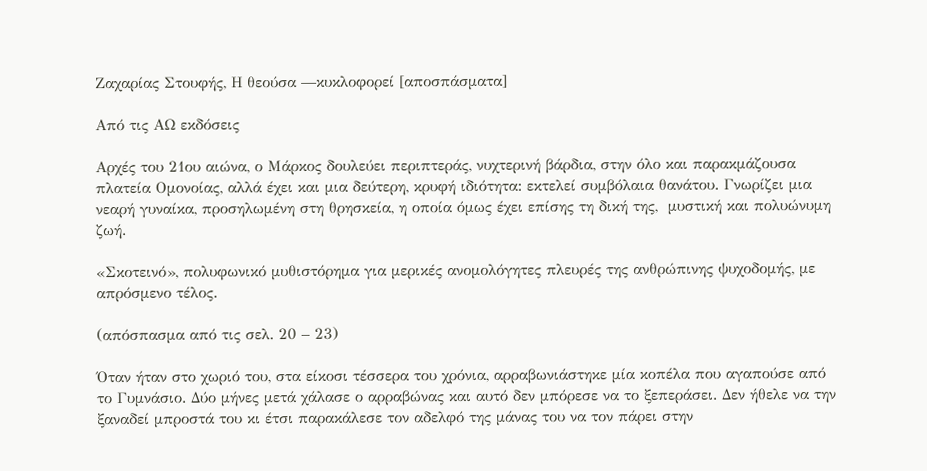Ζαχαρίας Στουφής, Η θεούσα ―κυκλοφορεί [αποσπάσματα]

Από τις ΑΩ εκδόσεις

Αρχές του 21ου αιώνα, ο Μάρκος δουλεύει περιπτεράς, νυχτερινή βάρδια, στην όλο και παρακμάζουσα πλατεία Oμονοίας, αλλά έχει και μια δεύτερη, κρυφή ιδιότητα: εκτελεί συμβόλαια θανάτου. Γνωρίζει μια νεαρή γυναίκα, προσηλωμένη στη θρησκεία, η οποία όμως έχει επίσης τη δική της,  μυστική και πολυώνυμη  ζωή.

«Σκοτεινό», πολυφωνικό μυθιστόρημα για μερικές ανομολόγητες πλευρές της ανθρώπινης ψυχοδομής, με απρόσμενο τέλος.

(απόσπασμα από τις σελ. 20 – 23)

Όταν ήταν στο χωριό του, στα είκοσι τέσσερα του χρόνια, αρραβωνιάστηκε μία κοπέλα που αγαπούσε από το Γυμνάσιο. Δύο μήνες μετά χάλασε ο αρραβώνας και αυτό δεν μπόρεσε να το ξεπεράσει. Δεν ήθελε να την ξαναδεί μπροστά του κι έτσι παρακάλεσε τον αδελφό της μάνας του να τον πάρει στην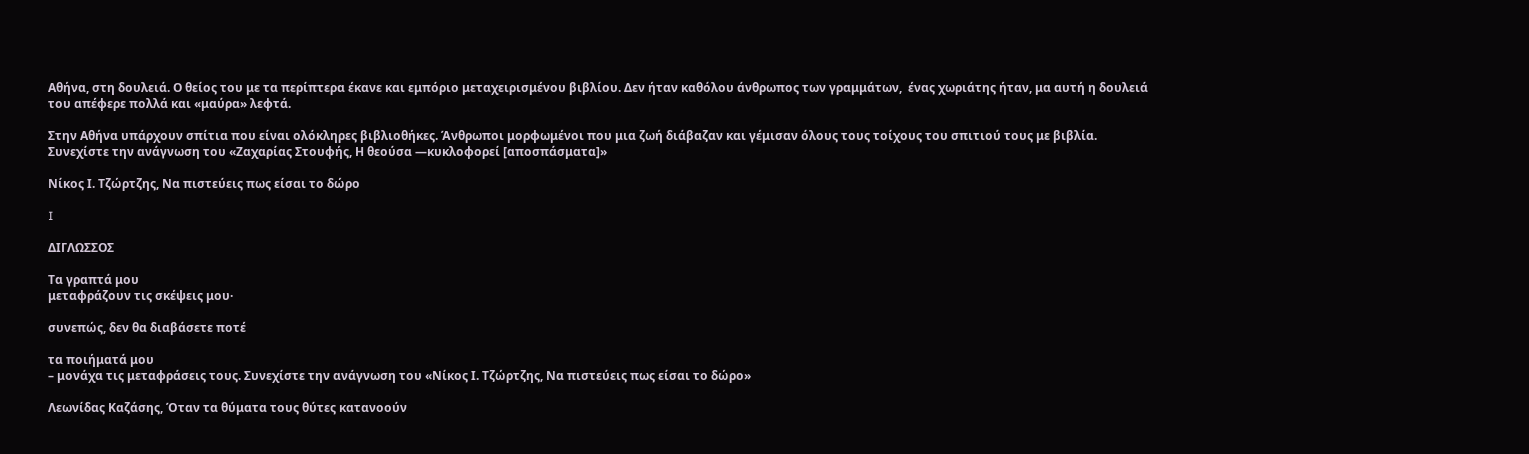Αθήνα, στη δουλειά. Ο θείος του με τα περίπτερα έκανε και εμπόριο μεταχειρισμένου βιβλίου. Δεν ήταν καθόλου άνθρωπος των γραμμάτων,  ένας χωριάτης ήταν, μα αυτή η δουλειά του απέφερε πολλά και «μαύρα» λεφτά.

Στην Αθήνα υπάρχουν σπίτια που είναι ολόκληρες βιβλιοθήκες. Άνθρωποι μορφωμένοι που μια ζωή διάβαζαν και γέμισαν όλους τους τοίχους του σπιτιού τους με βιβλία. Συνεχίστε την ανάγνωση του «Ζαχαρίας Στουφής, Η θεούσα ―κυκλοφορεί [αποσπάσματα]»

Νίκος Ι. Τζώρτζης, Να πιστεύεις πως είσαι το δώρο

I

ΔΙΓΛΩΣΣΟΣ

Τα γραπτά μου
μεταφράζουν τις σκέψεις μου·

συνεπώς, δεν θα διαβάσετε ποτέ

τα ποιήματά μου
– μονάχα τις μεταφράσεις τους. Συνεχίστε την ανάγνωση του «Νίκος Ι. Τζώρτζης, Να πιστεύεις πως είσαι το δώρο»

Λεωνίδας Καζάσης, Όταν τα θύματα τους θύτες κατανοούν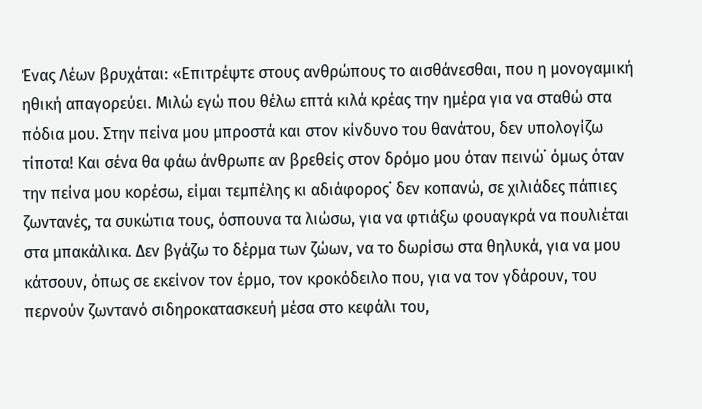Ένας Λέων βρυχάται: «Επιτρέψτε στους ανθρώπους το αισθάνεσθαι, που η μονογαμική ηθική απαγορεύει. Μιλώ εγώ που θέλω επτά κιλά κρέας την ημέρα για να σταθώ στα πόδια μου. Στην πείνα μου μπροστά και στον κίνδυνο του θανάτου, δεν υπολογίζω τίποτα! Και σένα θα φάω άνθρωπε αν βρεθείς στον δρόμο μου όταν πεινώ˙ όμως όταν την πείνα μου κορέσω, είμαι τεμπέλης κι αδιάφορος˙ δεν κοπανώ, σε χιλιάδες πάπιες ζωντανές, τα συκώτια τους, όσπουνα τα λιώσω, για να φτιάξω φουαγκρά να πουλιέται στα μπακάλικα. Δεν βγάζω το δέρμα των ζώων, να το δωρίσω στα θηλυκά, για να μου κάτσουν, όπως σε εκείνον τον έρμο, τον κροκόδειλο που, για να τον γδάρουν, του περνούν ζωντανό σιδηροκατασκευή μέσα στο κεφάλι του,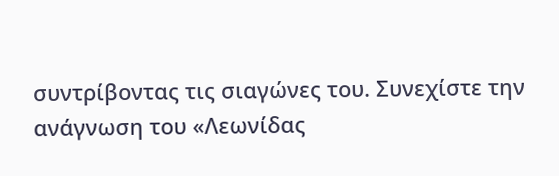συντρίβοντας τις σιαγώνες του. Συνεχίστε την ανάγνωση του «Λεωνίδας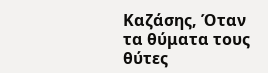Καζάσης, Όταν τα θύματα τους θύτες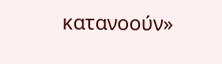κατανοούν»